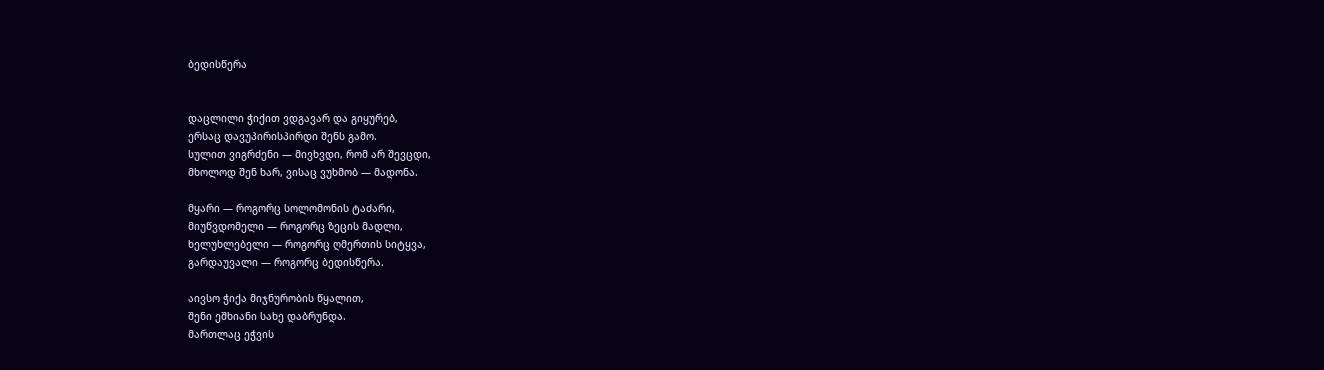ბედისწერა


დაცლილი ჭიქით ვდგავარ და გიყურებ,
ერსაც დავუპირისპირდი შენს გამო.
სულით ვიგრძენი — მივხვდი, რომ არ შევცდი,
მხოლოდ შენ ხარ, ვისაც ვუხმობ — მადონა.

მყარი — როგორც სოლომონის ტაძარი,
მიუწვდომელი — როგორც ზეცის მადლი,
ხელუხლებელი — როგორც ღმერთის სიტყვა,
გარდაუვალი — როგორც ბედისწერა.

აივსო ჭიქა მიჯნურობის წყალით,
შენი ეშხიანი სახე დაბრუნდა.
მართლაც ეჭვის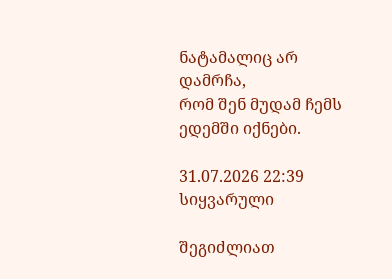ნატამალიც არ დამრჩა,
რომ შენ მუდამ ჩემს ედემში იქნები.

31.07.2026 22:39
სიყვარული

შეგიძლიათ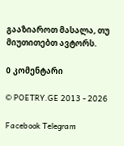გააზიაროთ მასალა, თუ მიუთითებთ ავტორს.

0 კომენტარი

© POETRY.GE 2013 - 2026

Facebook Telegram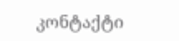კონტაქტი